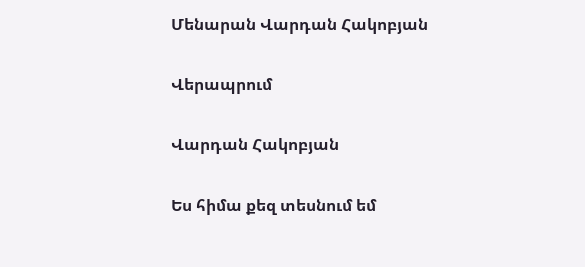Մենարան Վարդան Հակոբյան

Վերապրում

Վարդան Հակոբյան

Ես հիմա քեզ տեսնում եմ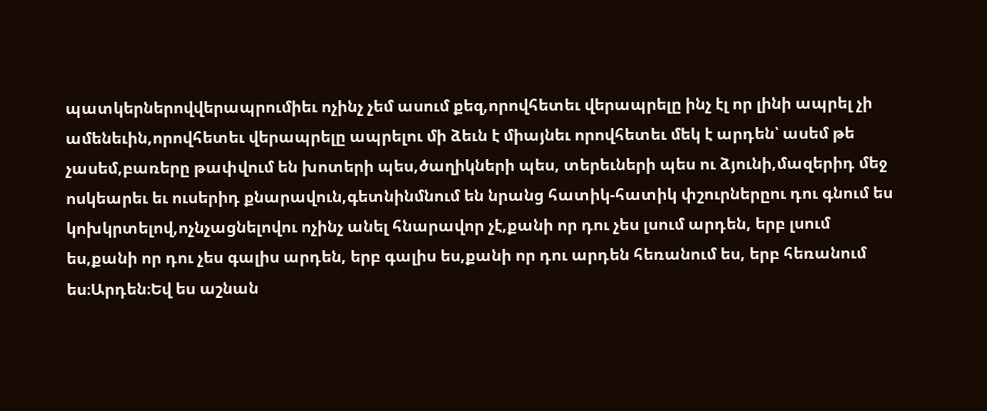պատկերներովվերապրումիեւ ոչինչ չեմ ասում քեզ,որովհետեւ վերապրելը ինչ էլ որ լինի ապրել չի ամենեւին,որովհետեւ վերապրելը ապրելու մի ձեւն է միայնեւ որովհետեւ մեկ է արդեն՝ ասեմ թե չասեմ,բառերը թափվում են խոտերի պես,ծաղիկների պես, տերեւների պես ու ձյունի,մազերիդ մեջ ոսկեարեւ եւ ուսերիդ քնարավուն,գետնինմնում են նրանց հատիկ-հատիկ փշուրներըու դու գնում ես կոխկրտելով,ոչնչացնելովու ոչինչ անել հնարավոր չէ,քանի որ դու չես լսում արդեն, երբ լսում ես,քանի որ դու չես գալիս արդեն, երբ գալիս ես,քանի որ դու արդեն հեռանում ես, երբ հեռանում ես։Արդեն։Եվ ես աշնան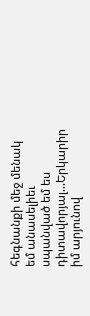հեգնանքի մեջ մենակ եմ անասելիեւ սպանված եմ ես դիտավորյալ...Երկարիր իմ արյունով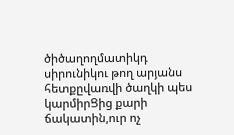ծիծաղողմատիկդ սիրունիկու թող արյանս հետքըվառվի ծաղկի պես կարմիրՑից քարի ճակատին,ուր ոչ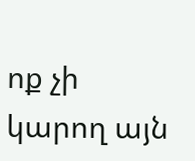ոք չի կարող այն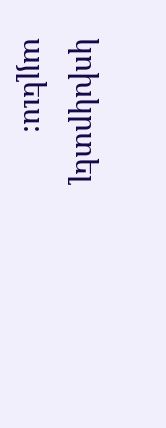կոխկրտել այլեւս։